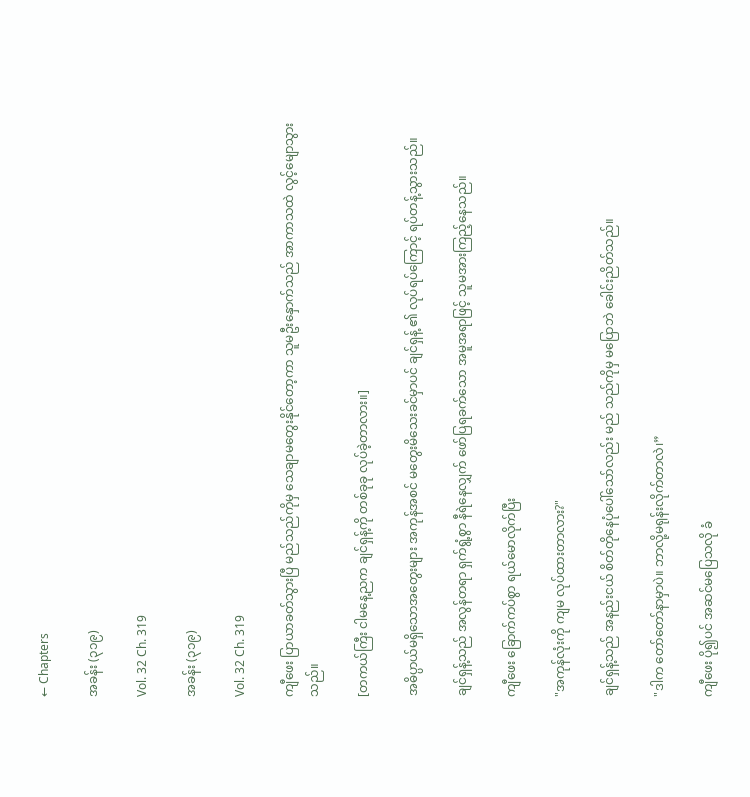← Chapters

အခန်း (၃၁၉)

Vol. 32 Ch. 319

အခန်း (၃၁၉)

Vol. 32 Ch. 319

ကျီဖေး ပြာယာခတ်သွားပြီ မည်သည်ကိုမှ သေချာမတွေးနိုင်တော့ကာ သူမဦးနှောက်သည် အာကာသထဲ လွင့်မျောသွားသည်။

[တကယ်ကြီး ငါမနေ့ညက ချင်ရှန့်ကို တစ်ခုခု လုပ်ခဲ့တာလား။]

အဓိပ္ပာယ်မရှိသောအတွေးများ အကုန်အစင် မတွေးမိသေးခင်မှာပင် ချင်ရှန့် ၏ လုပ်ရပ်ကြောင့် ရပ်တန့်သွားသည်။

ချင်ရှန့်သည် အလွန်တရာ ရှက်ရွံ့စွာ နီရဲနေလျှက် ဖော်ပြရခက်သော အမူအရာဖြင့် သူမအားကြည့်နေသည်။

ကျီဖေး ခြောက်ကပ်စွာ ရယ်မောလိုက်ပြီး

"အကုန်လုံးကို ကျမ လုပ်ထားတာလား?"

ချင်ရှန့်သည် အနည်းငယ် စိတ်တိုနေပုံပေါ်သော်လည်း မည် သည်ကိုမှ မပြောဘဲ ခေါင်းညိတ်သည်။

"ဒါက တော်တော်နာမှာပဲ။ ဘာလို့မရုန်းလိုက်တာလဲ၊”

ကျီဖေး ပို၍ပင် အဆင်မပြေသလို ခံ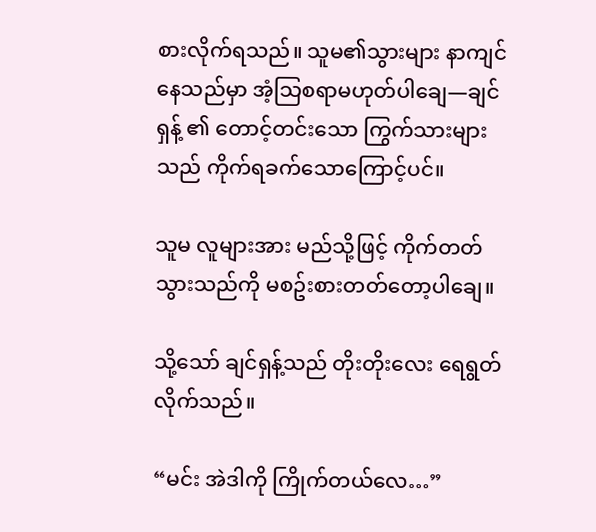စားလိုက်ရသည်။ သူမ၏သွားများ နာကျင်နေသည်မှာ အံ့သြစရာမဟုတ်ပါချေ—ချင်ရှန့် ၏ တောင့်တင်းသော ကြွက်သားများသည် ကိုက်ရခက်သောကြောင့်ပင်။

သူမ လူများအား မည်သို့ဖြင့် ကိုက်တတ်သွားသည်ကို မစဥ်းစားတတ်တော့ပါချေ။

သို့သော် ချင်ရှန့်သည် တိုးတိုးလေး ရေရွတ်လိုက်သည်။

“မင်း အဲဒါကို ကြိုက်တယ်လေ…”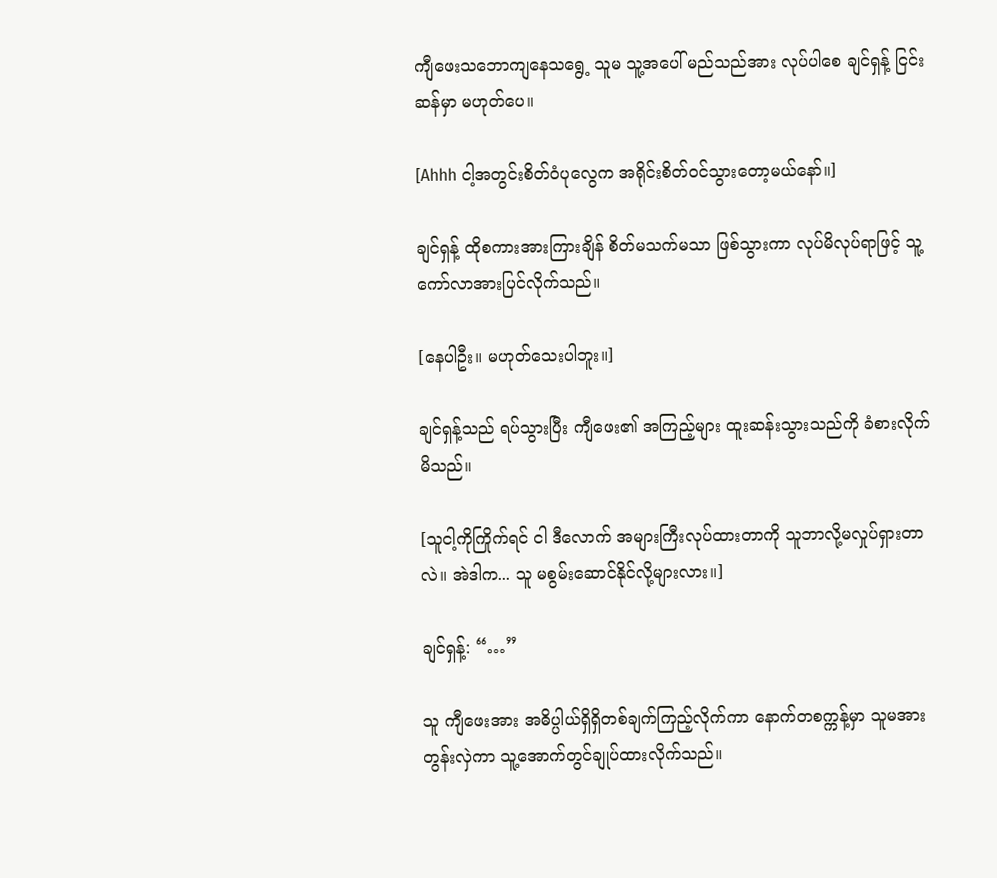ကျီဖေးသဘောကျနေသရွေ့ သူမ သူ့အပေါ် မည်သည်အား လုပ်ပါစေ ချင်ရှန့် ငြင်းဆန်မှာ မဟုတ်ပေ။

[Ahhh ငါ့အတွင်းစိတ်ဝံပုလွေက အရိုင်းစိတ်ဝင်သွားတော့မယ်နော်။]

ချင်ရှန့် ထိုစကားအားကြားချိန် စိတ်မသက်မသာ ဖြစ်သွားကာ လုပ်မိလုပ်ရာဖြင့် သူ့ကော်လာအားပြင်လိုက်သည်။

[နေပါဦး။ မဟုတ်သေးပါဘူး။]

ချင်ရှန့်သည် ရပ်သွားပြီး ကျီဖေး၏ အကြည့်များ ထူးဆန်းသွားသည်ကို ခံစားလိုက်မိသည်။

[သူငါ့ကိုကြိုက်ရင် ငါ ဒီလောက် အများကြီးလုပ်ထားတာကို သူဘာလို့မလှုပ်ရှားတာလဲ။ အဲဒါက... သူ မစွမ်းဆောင်နိုင်လို့များလား။]

ချင်ရှန့်: “…”

သူ ကျီဖေးအား အဓိပ္ပါယ်ရှိရှိတစ်ချက်ကြည့်လိုက်ကာ နောက်တစက္ကန့်မှာ သူမအား တွန်းလှဲကာ သူ့အောက်တွင်ချုပ်ထားလိုက်သည်။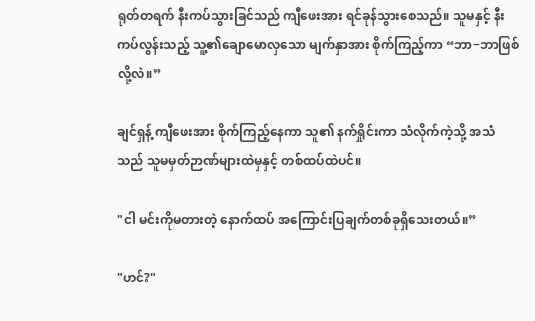ရုတ်တရက် နီးကပ်သွားခြင်သည် ကျီဖေးအား ရင်ခုန်သွားစေသည်။ သူမနှင့် နီးကပ်လွန်းသည့် သူ့၏ချောမောလှသော မျက်နှာအား စိုက်ကြည့်ကာ “ဘာ−ဘာဖြစ်လို့လဲ။”

ချင်ရှန့် ကျီဖေးအား စိုက်ကြည့်နေကာ သူ၏ နက်ရှိုင်းကာ သံလိုက်ကဲ့သို့ အသံသည် သူမမှတ်ဉာဏ်များထဲမှနှင့် တစ်ထပ်ထဲပင်။

"ငါ မင်းကိုမတားတဲ့ နောက်ထပ် အကြောင်းပြချက်တစ်ခုရှိသေးတယ်။”

"ဟင်?"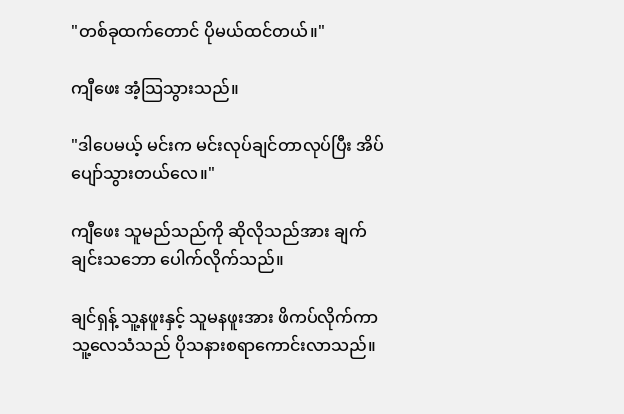"တစ်ခုထက်တောင် ပိုမယ်ထင်တယ်။"

ကျီဖေး အံ့သြသွားသည်။

"ဒါပေမယ့် မင်းက မင်းလုပ်ချင်တာလုပ်ပြီး အိပ်ပျော်သွားတယ်လေ။"

ကျီဖေး သူမည်သည်ကို ဆိုလိုသည်အား ချက်ချင်းသဘော ပေါက်လိုက်သည်။

ချင်ရှန့် သူ့နဖူးနှင့် သူမနဖူးအား ဖိကပ်လိုက်ကာ သူ့လေသံသည် ပိုသနားစရာကောင်းလာသည်။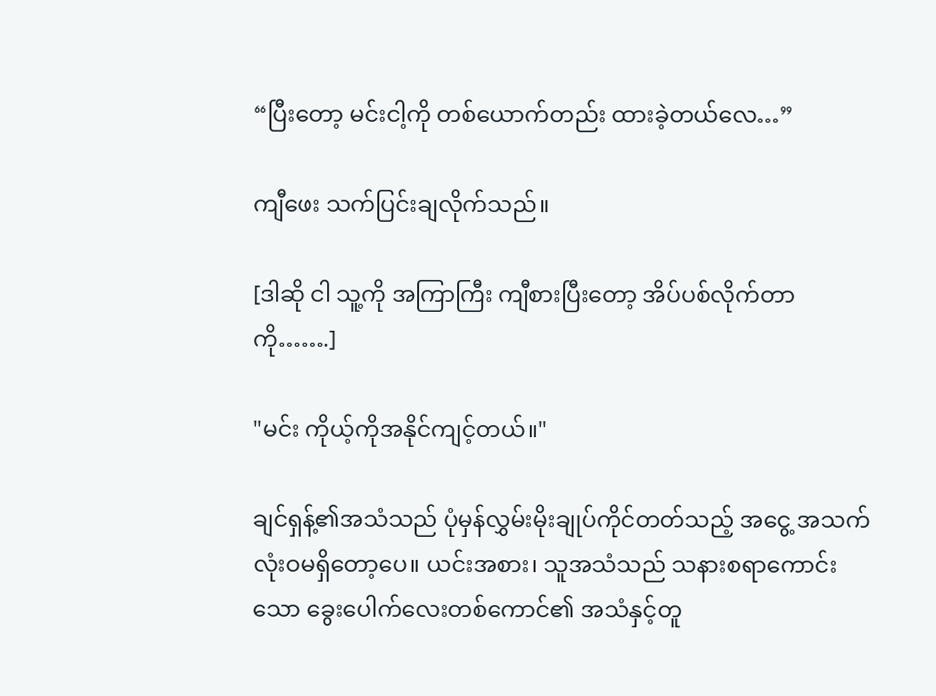“ပြီးတော့ မင်းငါ့ကို တစ်ယောက်တည်း ထားခဲ့တယ်လေ…”

ကျီဖေး သက်ပြင်းချလိုက်သည်။

[ဒါဆို ငါ သူ့ကို အကြာကြီး ကျီစားပြီးတော့ အိပ်ပစ်လိုက်တာကို…….]

"မင်း ကိုယ့်ကိုအနိုင်ကျင့်တယ်။"

ချင်ရှန့်၏အသံသည် ပုံမှန်လွှမ်းမိုးချုပ်ကိုင်တတ်သည့် အငွေ့ အသက် လုံးဝမရှိတော့ပေ။ ယင်းအစား၊ သူအသံသည် သနားစရာကောင်းသော ခွေးပေါက်လေးတစ်ကောင်၏ အသံနှင့်တူ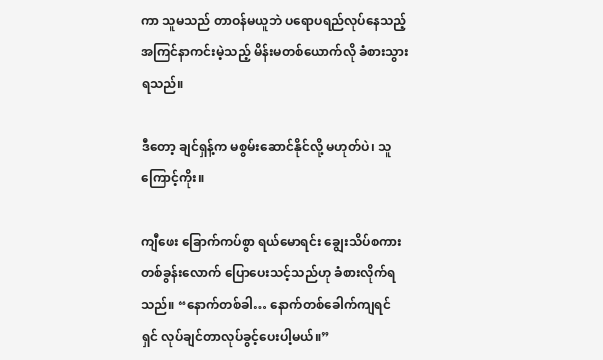ကာ သူမသည် တာဝန်မယူဘဲ ပရောပရည်လုပ်နေသည့် အကြင်နာကင်းမဲ့သည့် မိန်းမတစ်ယောက်လို ခံစားသွားရသည်။

ဒီတော့ ချင်ရှန့်က မစွမ်းဆောင်နိုင်လို့ မဟုတ်ပဲ၊ သူကြောင့်ကိုး။

ကျီဖေး ခြောက်ကပ်စွာ ရယ်မောရင်း ချွေးသိပ်စကားတစ်ခွန်းလောက် ပြောပေးသင့်သည်ဟု ခံစားလိုက်ရသည်။ “နောက်တစ်ခါ… နောက်တစ်ခေါက်ကျရင် ရှင် လုပ်ချင်တာလုပ်ခွင့်ပေးပါ့မယ်။”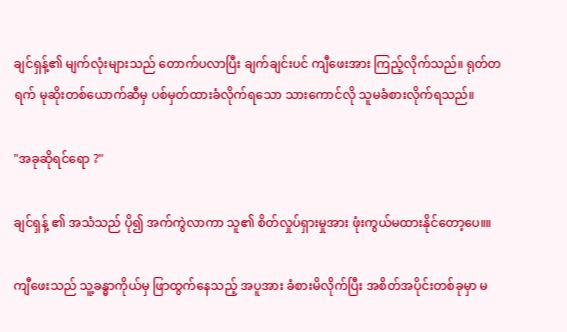ချင်ရှန့်၏ မျက်လုံးများသည် တောက်ပလာပြီး ချက်ချင်းပင် ကျီဖေးအား ကြည့်လိုက်သည်။ ရုတ်တရက် မုဆိုးတစ်ယောက်ဆီမှ ပစ်မှတ်ထားခံလိုက်ရသော သားကောင်လို သူမခံစားလိုက်ရသည်။

"အခုဆိုရင်ရော ?"

ချင်ရှန့် ၏ အသံသည် ပို၍ အက်ကွဲလာကာ သူ၏ စိတ်လှုပ်ရှားမှုအား ဖုံးကွယ်မထားနိုင်တော့ပေ။။

ကျီဖေးသည် သူ့ခန္ဓာကိုယ်မှ ဖြာထွက်နေသည့် အပူအား ခံစားမိလိုက်ပြီး အစိတ်အပိုင်းတစ်ခုမှာ မ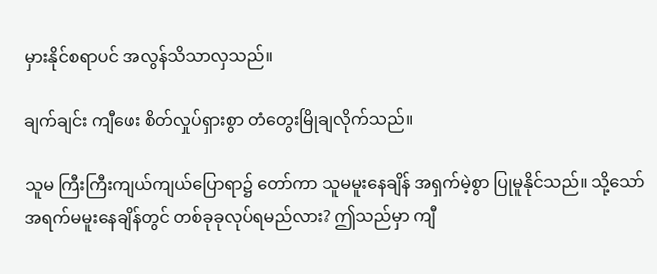မှားနိုင်စရာပင် အလွန်သိသာလှသည်။

ချက်ချင်း ကျီဖေး စိတ်လှုပ်ရှားစွာ တံတွေးမြိုချလိုက်သည်။

သူမ ကြီးကြီးကျယ်ကျယ်ပြောရာ၌ တော်ကာ သူမမူးနေချိန် အရှက်မဲ့စွာ ပြုမူနိုင်သည်။ သို့သော် အရက်မမူးနေချိန်တွင် တစ်ခုခုလုပ်ရမည်လား? ဤသည်မှာ ကျီ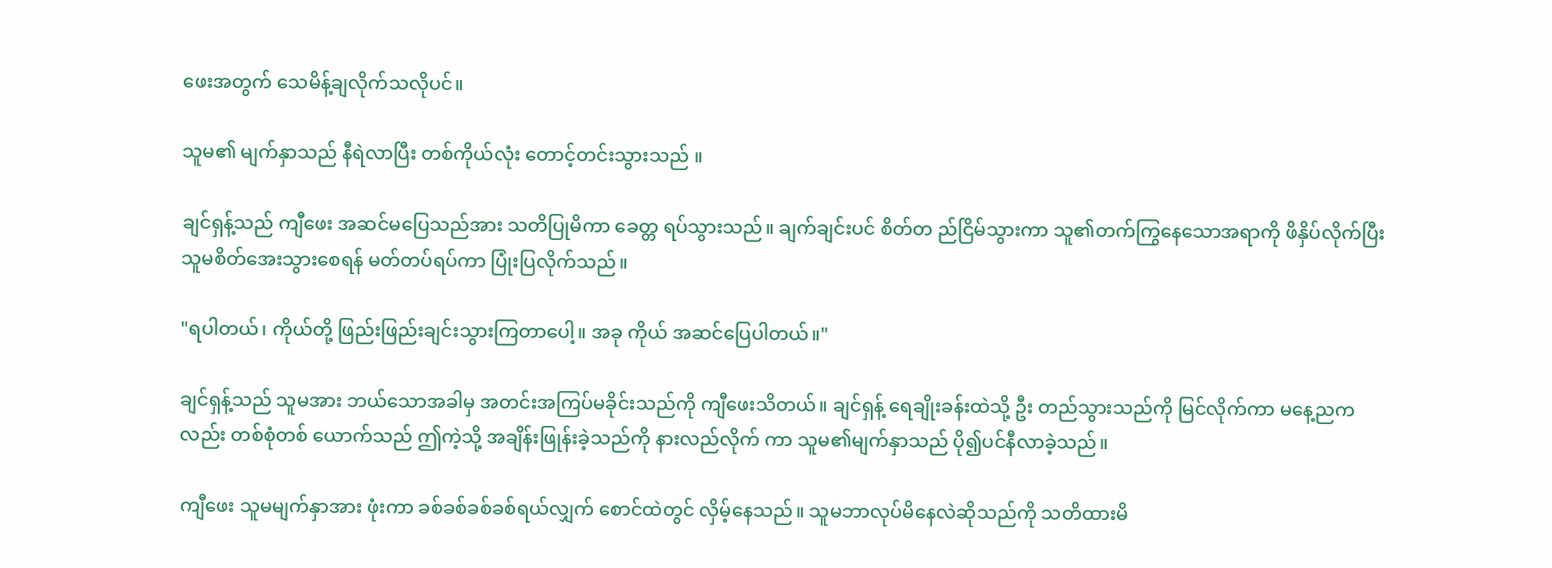ဖေးအတွက် သေမိန့်ချလိုက်သလိုပင်။

သူမ၏ မျက်နှာသည် နီရဲလာပြီး တစ်ကိုယ်လုံး တောင့်တင်းသွားသည် ။

ချင်ရှန့်သည် ကျီဖေး အဆင်မပြေသည်အား သတိပြုမိကာ ခေတ္တ ရပ်သွားသည်။ ချက်ချင်းပင် စိတ်တ ည်ငြိမ်သွားကာ သူ၏တက်ကြွနေသောအရာကို ဖိနှိပ်လိုက်ပြီး သူမစိတ်အေးသွားစေရန် မတ်တပ်ရပ်ကာ ပြုံးပြလိုက်သည်။

"ရပါတယ်၊ ကိုယ်တို့ ဖြည်းဖြည်းချင်းသွားကြတာပေါ့။ အခု ကိုယ် အဆင်ပြေပါတယ်။"

ချင်ရှန့်သည် သူမအား ဘယ်သောအခါမှ အတင်းအကြပ်မခိုင်းသည်ကို ကျီဖေးသိတယ်။ ချင်ရှန့် ရေချိုးခန်းထဲသို့ ဦး တည်သွားသည်ကို မြင်လိုက်ကာ မနေ့ညကလည်း တစ်စုံတစ် ယောက်သည် ဤကဲ့သို့ အချိန်းဖြုန်းခဲ့သည်ကို နားလည်လိုက် ကာ သူမ၏မျက်နှာသည် ပို၍ပင်နီလာခဲ့သည်။

ကျီဖေး သူမမျက်နှာအား ဖုံးကာ ခစ်ခစ်ခစ်ခစ်ရယ်လျှက် စောင်ထဲတွင် လှိမ့်နေသည်။ သူမဘာလုပ်မိနေလဲဆိုသည်ကို သတိထားမိ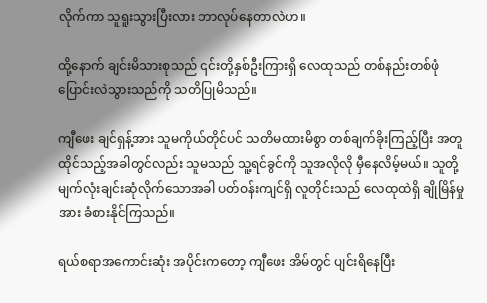လိုက်ကာ သူရူးသွားပြီးလား ဘာလုပ်နေတာလဲဟ။

ထို့နောက် ချင်းမိသားစုသည် ၎င်းတို့နှစ်ဦးကြားရှိ လေထုသည် တစ်နည်းတစ်ဖုံ ပြောင်းလဲသွားသည်ကို သတိပြုမိသည်။

ကျီဖေး ချင်ရှန့်အား သူမကိုယ်တိုင်ပင် သတိမထားမိစွာ တစ်ချက်ခိုးကြည့်ပြီး အတူထိုင်သည့်အခါတွင်လည်း သူမသည် သူ့ရင်ခွင်ကို သူအလိုလို မှီနေလိမ့်မယ်။ သူတို့ မျက်လုံးချင်းဆုံလိုက်သောအခါ ပတ်ဝန်းကျင်ရှိ လူတိုင်းသည် လေထုထဲရှိ ချိုမြိန်မှုအား ခံစားနိုင်ကြသည်။

ရယ်စရာအကောင်းဆုံး အပိုင်းကတော့ ကျီဖေး အိမ်တွင် ပျင်းရိနေပြီး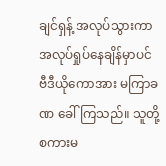ချင်ရှန့် အလုပ်သွားကာ အလုပ်ရှုပ်နေချိန်မှာပင် ဗီဒီယိုကောအား မကြာခဏ ခေါ်ကြသည်။ သူတို့ စကားမ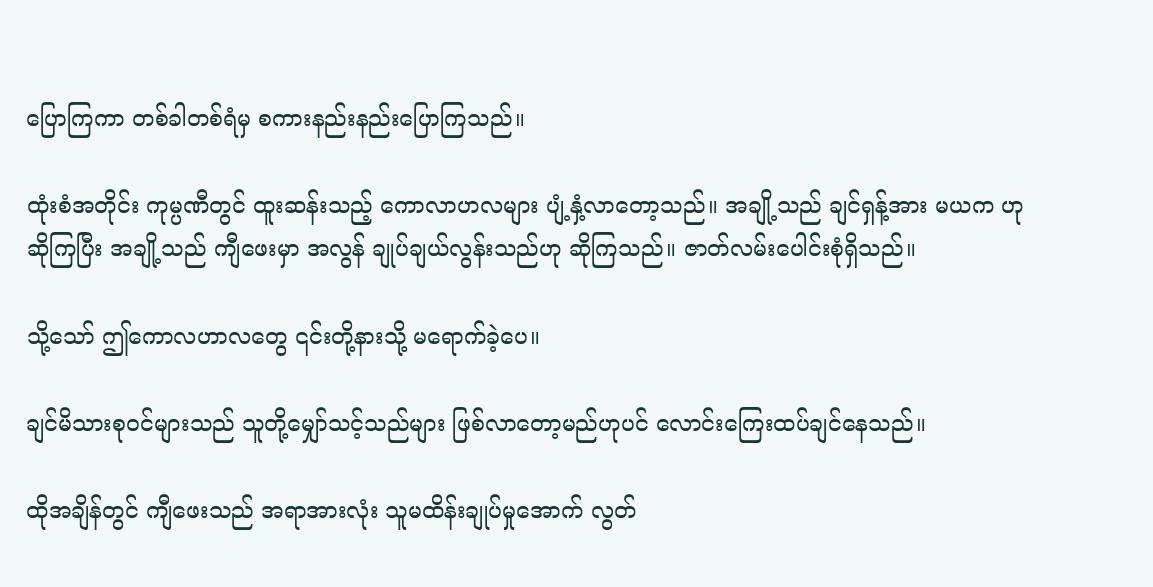ပြောကြကာ တစ်ခါတစ်ရံမှ စကားနည်းနည်းပြောကြသည်။

ထုံးစံအတိုင်း ကုမ္ပဏီတွင် ထူးဆန်းသည့် ကောလာဟလများ ပျံ့နှံ့လာတော့သည်။ အချို့သည် ချင်ရှန့်အား မယက ဟု ဆိုကြပြီး အချို့သည် ကျီဖေးမှာ အလွန် ချုပ်ချယ်လွန်းသည်ဟု ဆိုကြသည်။ ဇာတ်လမ်းပေါင်းစုံရှိသည်။

သို့သော် ဤကောလဟာလတွေ ၎င်းတို့နားသို့ မရောက်ခဲ့ပေ။

ချင်မိသားစုဝင်များသည် သူတို့မျှော်သင့်သည်များ ဖြစ်လာတော့မည်ဟုပင် လောင်းကြေးထပ်ချင်နေသည်။

ထိုအချိန်တွင် ကျီဖေးသည် အရာအားလုံး သူမထိန်းချုပ်မှုအောက် လွတ်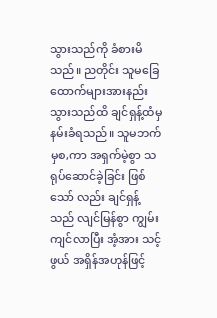သွားသည်ကို ခံစားမိသည်။ ညတိုင်း သူမခြေ ထောက်များအားနည်းသွားသည်ထိ ချင်ရှန့်ထံမှနမ်းခံရသည်။ သူမဘက်မှစ,ကာ အရှက်မဲ့စွာ သရုပ်ဆောင်ခဲ့ခြင်း ဖြစ်သော် လည်း ချင်ရှန့်သည် လျင်မြန်စွာ ကျွမ်းကျင်လာပြီး အံ့အား သင့်ဖွယ် အရှိန်အဟုန်ဖြင့်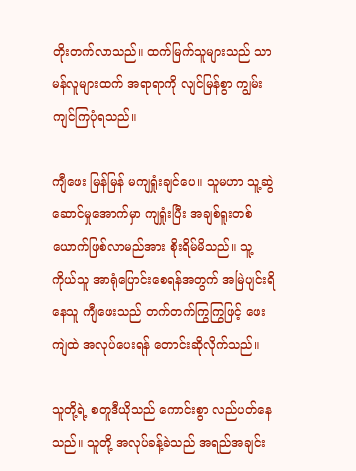တိုးတက်လာသည်။ ထက်မြက်သူများသည် သာမန်လူများထက် အရာရာကို လျင်မြန်စွာ ကျွမ်းကျင်ကြပုံရသည်။

ကျီဖေး မြန်မြန် မကျရှုံးချင်ပေ။ သူမဟာ သူ့ဆွဲဆောင်မှုအောက်မှာ ကျရှုံးပြီး အချစ်ရူးတစ်ယောက်ဖြစ်လာမည်အား စိုးရိမ်မိသည်။ သူ့ကိုယ်သူ အာရုံပြောင်းစေရန်အတွက် အမြဲပျင်းရိနေသူ ကျီဖေးသည် တက်တက်ကြွကြွဖြင့် ဖေးကျဲထဲ အလုပ်ပေးရန် တောင်းဆိုလိုက်သည်။

သူတို့ရဲ့ စတူဒီယိုသည် ကောင်းစွာ လည်ပတ်နေသည်။ သူတို့ အလုပ်ခန့်ခဲသည် အရည်အချင်း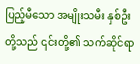ပြည့်မီသော အမျိုးသမီး နှစ်ဦးတို့သည် ၎င်းတို့၏ သက်ဆိုင်ရာ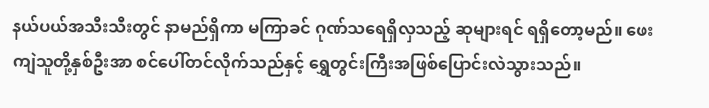နယ်ပယ်အသီးသီးတွင် နာမည်ရှိကာ မကြာခင် ဂုဏ်သရေရှိလှသည့် ဆုများရင် ရရှိတော့မည်။ ဖေးကျဲသူတို့နှစ်ဦးအာ စင်ပေါ်တင်လိုက်သည်နှင့် ရွှေတွင်းကြီးအဖြစ်ပြောင်းလဲသွားသည်။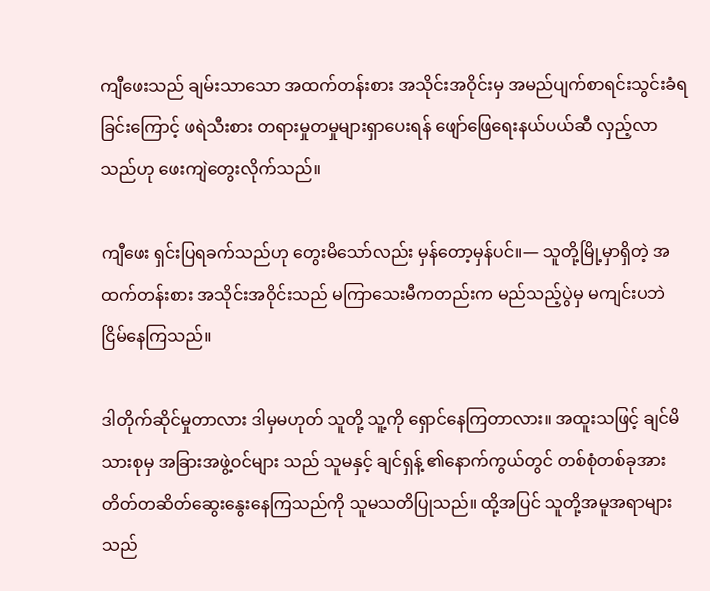ကျီဖေးသည် ချမ်းသာသော အထက်တန်းစား အသိုင်းအဝိုင်းမှ အမည်ပျက်စာရင်းသွင်းခံရခြင်းကြောင့် ဖရဲသီးစား တရားမှုတမှုများရှာပေးရန် ဖျော်ဖြေရေးနယ်ပယ်ဆီ လှည့်လာသည်ဟု ဖေးကျဲတွေးလိုက်သည်။

ကျီဖေး ရှင်းပြရခက်သည်ဟု တွေးမိသော်လည်း မှန်တော့မှန်ပင်။— သူတို့မြို့မှာရှိတဲ့ အထက်တန်းစား အသိုင်းအဝိုင်းသည် မကြာသေးမီကတည်းက မည်သည့်ပွဲမှ မကျင်းပဘဲ ငြိမ်နေကြသည်။

ဒါတိုက်ဆိုင်မှုတာလား ဒါမှမဟုတ် သူတို့ သူ့ကို ရှောင်နေကြတာလား။ အထူးသဖြင့် ချင်မိသားစုမှ အခြားအဖွဲ့ဝင်များ သည် သူမနှင့် ချင်ရှန့် ၏နောက်ကွယ်တွင် တစ်စုံတစ်ခုအား တိတ်တဆိတ်ဆွေးနွေးနေကြသည်ကို သူမသတိပြုသည်။ ထို့အပြင် သူတို့အမူအရာများသည်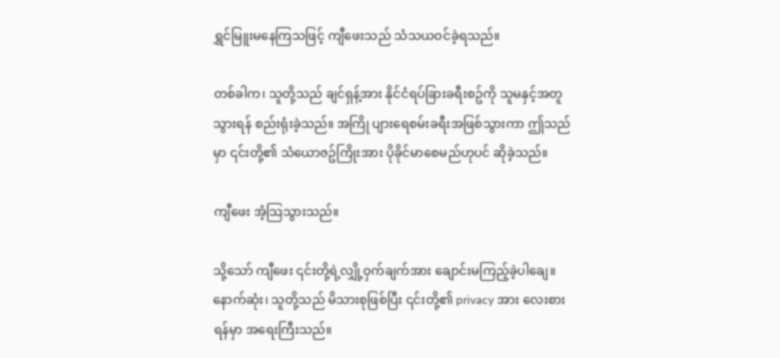ရွှင်မြူးမနေကြသဖြင့် ကျီဖေးသည် သံသယဝင်ခဲ့ရသည်။

တစ်ခါက၊ သူတို့သည် ချင်ရှန့်အား နိုင်ငံရပ်ခြားခရီးစဥ်ကို သူမနှင့်အတူသွားရန် စည်းရုံးခဲ့သည်။ အကြို ပျားရေစမ်းခရီးအဖြစ်သွားကာ ဤသည်မှာ ၎င်းတို့၏ သံယောဇဥ်ကြိုးအား ပိုခိုင်မာစေမည်ဟုပင် ဆိုခဲ့သည်။

ကျီဖေး အံ့သြသွားသည်။

သို့သော် ကျီဖေး ၎င်းတို့ရဲ့လျှို့ဝှက်ချက်အား ချောင်းမကြည့်ခဲ့ပါချေ။ နောက်ဆုံး၊ သူတို့သည် မိသားစုဖြစ်ပြီး ၎င်းတို့၏ privacy အား လေးစားရန်မှာ အရေးကြီးသည်။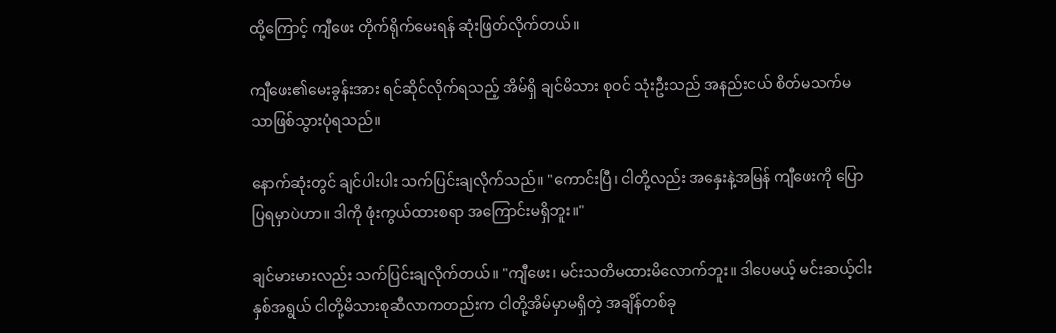ထို့ကြောင့် ကျီဖေး တိုက်ရိုက်မေးရန် ဆုံးဖြတ်လိုက်တယ်။

ကျီဖေး၏မေးခွန်းအား ရင်ဆိုင်လိုက်ရသည့် အိမ်ရှိ ချင်မိသား စုဝင် သုံးဦးသည် အနည်းငယ် စိတ်မသက်မသာဖြစ်သွားပုံရသည်။

နောက်ဆုံးတွင် ချင်ပါးပါး သက်ပြင်းချလိုက်သည်။ "ကောင်းပြီ၊ ငါတို့လည်း အနှေးနဲ့အမြန် ကျီဖေးကို ပြောပြရမှာပဲဟာ။ ဒါကို ဖုံးကွယ်ထားစရာ အကြောင်းမရှိဘူး။"

ချင်မားမားလည်း သက်ပြင်းချလိုက်တယ်။ "ကျီဖေး၊ မင်းသတိမထားမိလောက်ဘူး။ ဒါပေမယ့် မင်းဆယ့်ငါးနှစ်အရွယ် ငါတို့မိသားစုဆီလာကတည်းက ငါတို့အိမ်မှာမရှိတဲ့ အချိန်တစ်ခု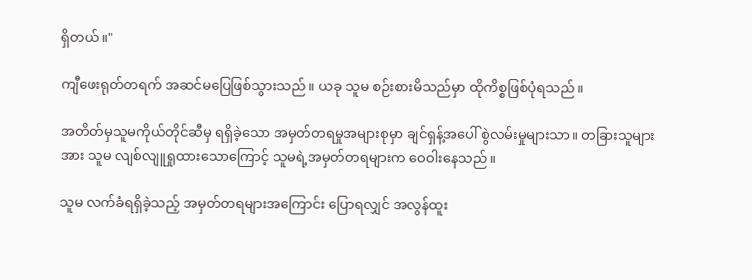ရှိတယ်။"

ကျီဖေးရုတ်တရက် အဆင်မပြေဖြစ်သွားသည်။ ယခု သူမ စဉ်းစားမိသည်မှာ ထိုကိစ္စဖြစ်ပုံရသည်။

အတိတ်မှသူမကိုယ်တိုင်ဆီမှ ရရှိခဲ့သော အမှတ်တရမှုအများစုမှာ ချင်ရှန့်အပေါ် စွဲလမ်းမှုများသာ။ တခြားသူများအား သူမ လျစ်လျူရှုထားသောကြောင့် သူမရဲ့အမှတ်တရများက ဝေဝါးနေသည်။

သူမ လက်ခံရရှိခဲ့သည့် အမှတ်တရများအကြောင်း ပြောရလျှင် အလွန်ထူး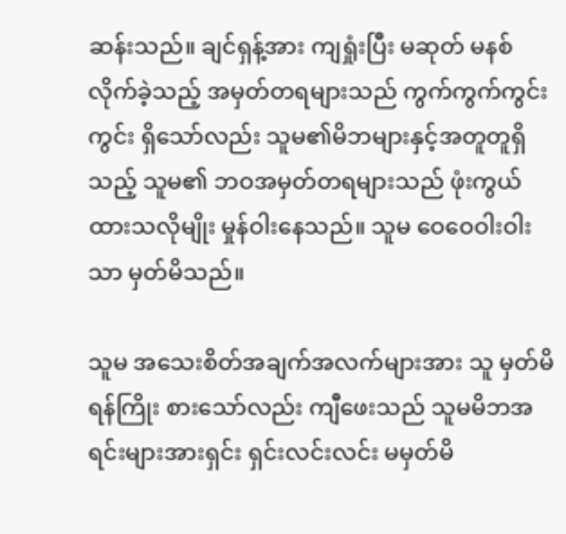ဆန်းသည်။ ချင်ရှန့်အား ကျရှုံးပြီး မဆုတ် မနစ် လိုက်ခဲ့သည့် အမှတ်တရများသည် ကွက်ကွက်ကွင်းကွင်း ရှိသော်လည်း သူမ၏မိဘများနှင့်အတူတူရှိသည့် သူမ၏ ဘဝအမှတ်တရများသည် ဖုံးကွယ်ထားသလိုမျိုး မှုန်ဝါးနေသည်။ သူမ ဝေဝေဝါးဝါးသာ မှတ်မိသည်။

သူမ အသေးစိတ်အချက်အလက်များအား သူ မှတ်မိရန်ကြိုး စားသော်လည်း ကျီဖေးသည် သူမမိဘအရင်းများအားရှင်း ရှင်းလင်းလင်း မမှတ်မိ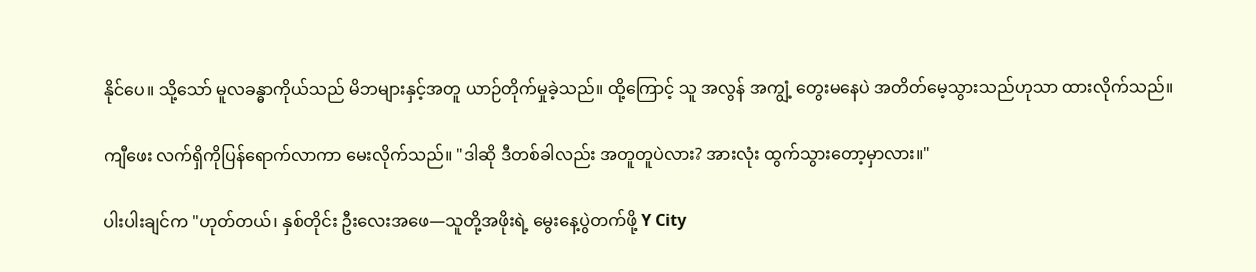နိုင်ပေ။ သို့သော် မူလခန္ဓာကိုယ်သည် မိဘများနှင့်အတူ ယာဉ်တိုက်မှုခဲ့သည်။ ထို့ကြောင့် သူ အလွန် အကျွံ့ တွေးမနေပဲ အတိတ်မေ့သွားသည်ဟုသာ ထားလိုက်သည်။

ကျီဖေး လက်ရှိကိုပြန်ရောက်လာကာ မေးလိုက်သည်။ "ဒါဆို ဒီတစ်ခါလည်း အတူတူပဲလား? အားလုံး ထွက်သွားတော့မှာလား။"

ပါးပါးချင်က "ဟုတ်တယ်၊ နှစ်တိုင်း ဦးလေးအဖေ—သူတို့အဖိုးရဲ့ မွေးနေ့ပွဲတက်ဖို့ Y City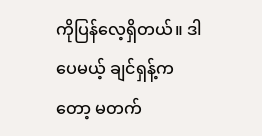ကိုပြန်လေ့ရှိတယ်။ ဒါပေမယ့် ချင်ရှန့်ကတော့ မတက်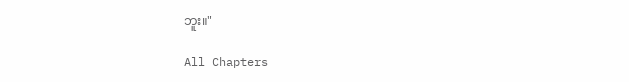ဘူး။"

All Chapters